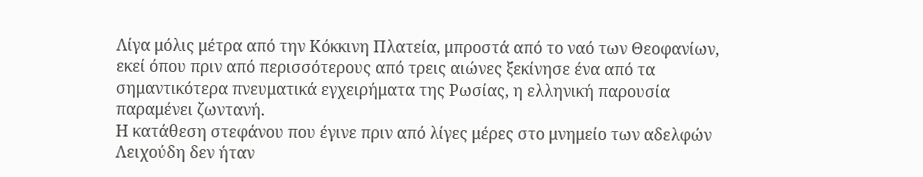Λίγα μόλις μέτρα από την Κόκκινη Πλατεία, μπροστά από το ναό των Θεοφανίων, εκεί όπου πριν από περισσότερους από τρεις αιώνες ξεκίνησε ένα από τα σημαντικότερα πνευματικά εγχειρήματα της Ρωσίας, η ελληνική παρουσία παραμένει ζωντανή.
Η κατάθεση στεφάνου που έγινε πριν από λίγες μέρες στο μνημείο των αδελφών Λειχούδη δεν ήταν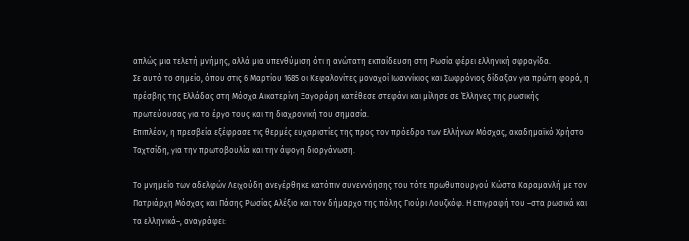απλώς μια τελετή μνήμης, αλλά μια υπενθύμιση ότι η ανώτατη εκπαίδευση στη Ρωσία φέρει ελληνική σφραγίδα.
Σε αυτό το σημείο, όπου στις 6 Μαρτίου 1685 οι Κεφαλονίτες μοναχοί Ιωαννίκιος και Σωφρόνιος δίδαξαν για πρώτη φορά, η πρέσβης της Ελλάδας στη Μόσχα Αικατερίνη Ξαγοράρη κατέθεσε στεφάνι και μίλησε σε Έλληνες της ρωσικής πρωτεύουσας για το έργο τους και τη διαχρονική του σημασία.
Επιπλέον, η πρεσβεία εξέφρασε τις θερμές ευχαριστίες της προς τον πρόεδρο των Ελλήνων Μόσχας, ακαδημαϊκό Χρήστο Ταχτσίδη, για την πρωτοβουλία και την άψογη διοργάνωση.

Το μνημείο των αδελφών Λειχούδη ανεγέρθηκε κατόπιν συνεννόησης του τότε πρωθυπουργού Κώστα Καραμανλή με τον Πατριάρχη Μόσχας και Πάσης Ρωσίας Αλέξιο και τον δήμαρχο της πόλης Γιούρι Λουζκόφ. Η επιγραφή του –στα ρωσικά και τα ελληνικά–, αναγράφει: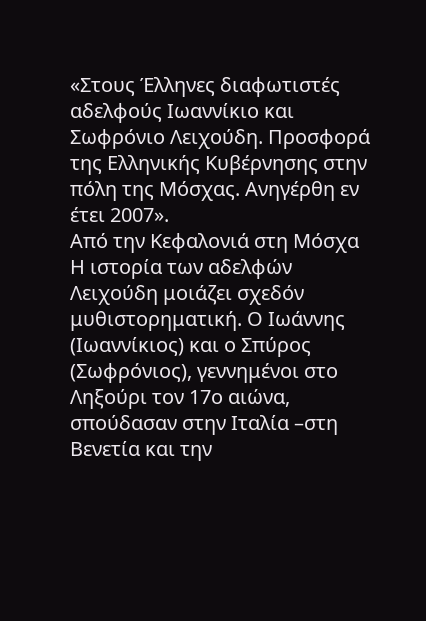«Στους Έλληνες διαφωτιστές αδελφούς Ιωαννίκιο και Σωφρόνιο Λειχούδη. Προσφορά της Ελληνικής Κυβέρνησης στην πόλη της Μόσχας. Ανηγέρθη εν έτει 2007».
Από την Κεφαλονιά στη Μόσχα
Η ιστορία των αδελφών Λειχούδη μοιάζει σχεδόν μυθιστορηματική. Ο Ιωάννης (Ιωαννίκιος) και ο Σπύρος (Σωφρόνιος), γεννημένοι στο Ληξούρι τον 17ο αιώνα, σπούδασαν στην Ιταλία –στη Βενετία και την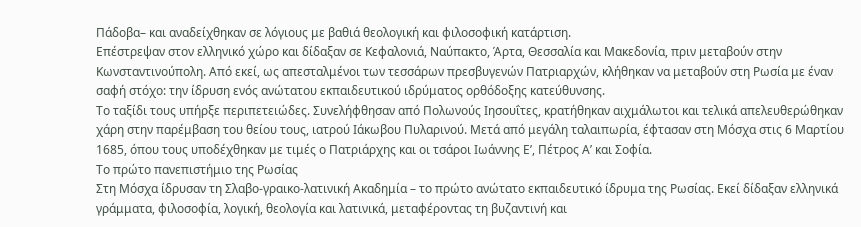Πάδοβα– και αναδείχθηκαν σε λόγιους με βαθιά θεολογική και φιλοσοφική κατάρτιση.
Επέστρεψαν στον ελληνικό χώρο και δίδαξαν σε Κεφαλονιά, Ναύπακτο, Άρτα, Θεσσαλία και Μακεδονία, πριν μεταβούν στην Κωνσταντινούπολη. Από εκεί, ως απεσταλμένοι των τεσσάρων πρεσβυγενών Πατριαρχών, κλήθηκαν να μεταβούν στη Ρωσία με έναν σαφή στόχο: την ίδρυση ενός ανώτατου εκπαιδευτικού ιδρύματος ορθόδοξης κατεύθυνσης.
Το ταξίδι τους υπήρξε περιπετειώδες. Συνελήφθησαν από Πολωνούς Ιησουΐτες, κρατήθηκαν αιχμάλωτοι και τελικά απελευθερώθηκαν χάρη στην παρέμβαση του θείου τους, ιατρού Ιάκωβου Πυλαρινού. Μετά από μεγάλη ταλαιπωρία, έφτασαν στη Μόσχα στις 6 Μαρτίου 1685, όπου τους υποδέχθηκαν με τιμές ο Πατριάρχης και οι τσάροι Ιωάννης Ε’, Πέτρος Α’ και Σοφία.
Το πρώτο πανεπιστήμιο της Ρωσίας
Στη Μόσχα ίδρυσαν τη Σλαβο-γραικο-λατινική Ακαδημία – το πρώτο ανώτατο εκπαιδευτικό ίδρυμα της Ρωσίας. Εκεί δίδαξαν ελληνικά γράμματα, φιλοσοφία, λογική, θεολογία και λατινικά, μεταφέροντας τη βυζαντινή και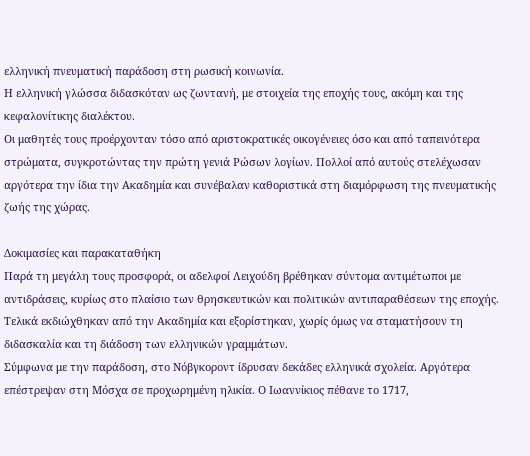ελληνική πνευματική παράδοση στη ρωσική κοινωνία.
Η ελληνική γλώσσα διδασκόταν ως ζωντανή, με στοιχεία της εποχής τους, ακόμη και της κεφαλονίτικης διαλέκτου.
Οι μαθητές τους προέρχονταν τόσο από αριστοκρατικές οικογένειες όσο και από ταπεινότερα στρώματα, συγκροτώντας την πρώτη γενιά Ρώσων λογίων. Πολλοί από αυτούς στελέχωσαν αργότερα την ίδια την Ακαδημία και συνέβαλαν καθοριστικά στη διαμόρφωση της πνευματικής ζωής της χώρας.

Δοκιμασίες και παρακαταθήκη
Παρά τη μεγάλη τους προσφορά, οι αδελφοί Λειχούδη βρέθηκαν σύντομα αντιμέτωποι με αντιδράσεις, κυρίως στο πλαίσιο των θρησκευτικών και πολιτικών αντιπαραθέσεων της εποχής. Τελικά εκδιώχθηκαν από την Ακαδημία και εξορίστηκαν, χωρίς όμως να σταματήσουν τη διδασκαλία και τη διάδοση των ελληνικών γραμμάτων.
Σύμφωνα με την παράδοση, στο Νόβγκοροντ ίδρυσαν δεκάδες ελληνικά σχολεία. Αργότερα επέστρεψαν στη Μόσχα σε προχωρημένη ηλικία. Ο Ιωαννίκιος πέθανε το 1717,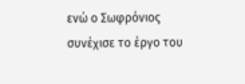ενώ ο Σωφρόνιος συνέχισε το έργο του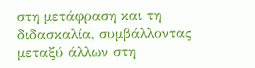στη μετάφραση και τη διδασκαλία, συμβάλλοντας μεταξύ άλλων στη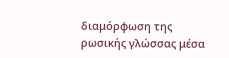διαμόρφωση της ρωσικής γλώσσας μέσα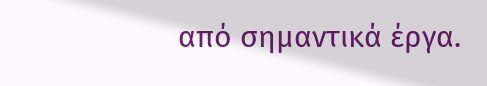από σημαντικά έργα.